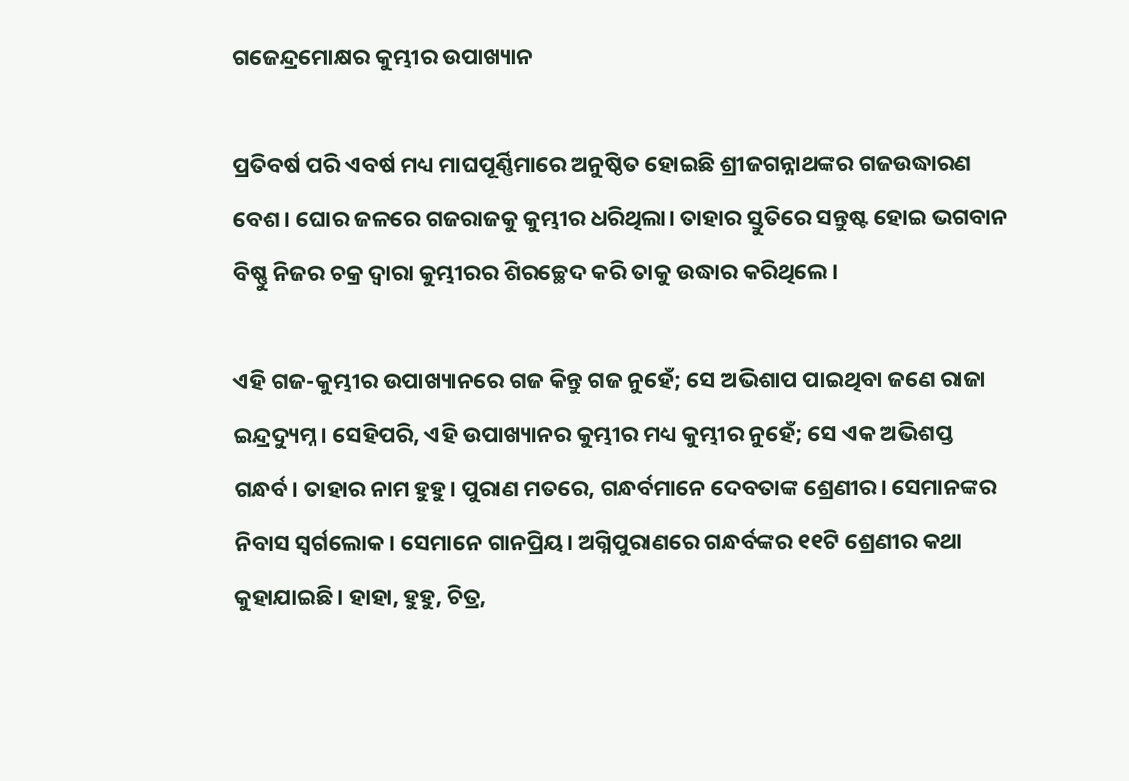ଗଜେନ୍ଦ୍ରମୋକ୍ଷର କୁମ୍ଭୀର ଉପାଖ୍ୟାନ

ପ୍ରତିବର୍ଷ ପରି ଏବର୍ଷ ମଧ୍ୟ ମାଘପୂର୍ଣ୍ଣିମାରେ ଅନୁଷ୍ଠିତ ହୋଇଛି ଶ୍ରୀଜଗନ୍ନାଥଙ୍କର ଗଜଉଦ୍ଧାରଣ ବେଶ। ଘୋର ଜଳରେ ଗଜରାଜକୁ କୁମ୍ଭୀର ଧରିଥିଲା। ତାହାର ସ୍ତୁତିରେ ସନ୍ତୁଷ୍ଟ ହୋଇ ଭଗବାନ ବିଷ୍ଣୁ ନିଜର ଚକ୍ର ଦ୍ୱାରା କୁମ୍ଭୀରର ଶିରଚ୍ଛେଦ କରି ତାକୁ ଉଦ୍ଧାର କରିଥିଲେ।

ଏହି ଗଜ-କୁମ୍ଭୀର ଉପାଖ୍ୟାନରେ ଗଜ କିନ୍ତୁ ଗଜ ନୁହେଁ; ସେ ଅଭିଶାପ ପାଇଥିବା ଜଣେ ରାଜା ଇନ୍ଦ୍ରଦ୍ୟୁମ୍ନ। ସେହିପରି, ଏହି ଉପାଖ୍ୟାନର କୁମ୍ଭୀର ମଧ୍ୟ କୁମ୍ଭୀର ନୁହେଁ; ସେ ଏକ ଅଭିଶପ୍ତ ଗନ୍ଧର୍ବ। ତାହାର ନାମ ହୁହୁ। ପୁରାଣ ମତରେ, ଗନ୍ଧର୍ବମାନେ ଦେବତାଙ୍କ ଶ୍ରେଣୀର। ସେମାନଙ୍କର ନିବାସ ସ୍ୱର୍ଗଲୋକ। ସେମାନେ ଗାନପ୍ରିୟ। ଅଗ୍ନିପୁରାଣରେ ଗନ୍ଧର୍ବଙ୍କର ୧୧ଟି ଶ୍ରେଣୀର କଥା କୁହାଯାଇଛି। ହାହା, ହୁହୁ, ଚିତ୍ର,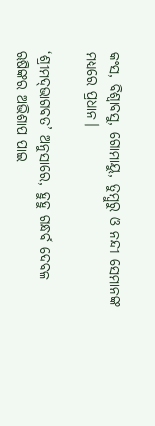କଂସ, ବିଶ୍ୱାବସୁ, ଗୋମାୟୁ, ତୁମ୍ବୁରୁ ଓ ନନ୍ଦୀ ସେମାନଙ୍କ ମଧ୍ୟରେ ପ୍ରଧାନ।

‘ଶ୍ରୀମଦ୍‌ଭାଗବତ’ ଅନୁସାରେ, ହୁହୁ ଗନ୍ଧର୍ବ ଦେବଳ ଋଷିଙ୍କର ଅଭିଶାପ ପାଇ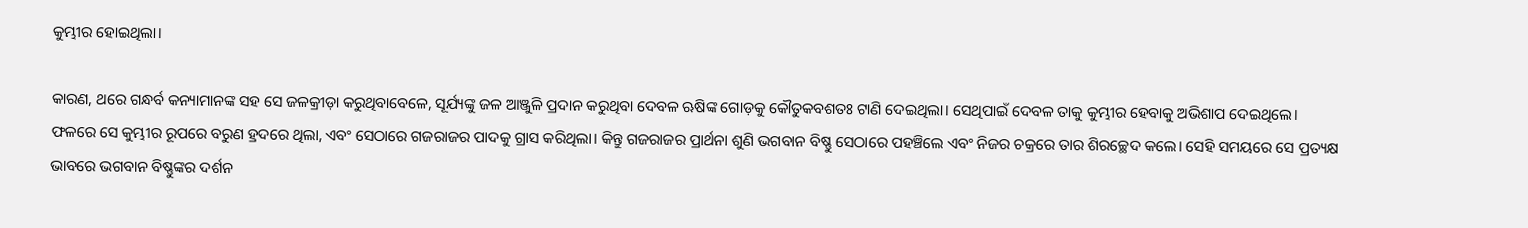କୁମ୍ଭୀର ହୋଇଥିଲା।

କାରଣ, ଥରେ ଗନ୍ଧର୍ବ କନ୍ୟାମାନଙ୍କ ସହ ସେ ଜଳକ୍ରୀଡ଼ା କରୁଥିବାବେଳେ, ସୂର୍ଯ୍ୟଙ୍କୁ ଜଳ ଆଞ୍ଜୁଳି ପ୍ରଦାନ କରୁଥିବା ଦେବଳ ଋଷିଙ୍କ ଗୋଡ଼କୁ କୌତୁକବଶତଃ ଟାଣି ଦେଇଥିଲା। ସେଥିପାଇଁ ଦେବଳ ତାକୁ କୁମ୍ଭୀର ହେବାକୁ ଅଭିଶାପ ଦେଇଥିଲେ। ଫଳରେ ସେ କୁମ୍ଭୀର ରୂପରେ ବରୁଣ ହ୍ରଦରେ ଥିଲା, ଏବଂ ସେଠାରେ ଗଜରାଜର ପାଦକୁ ଗ୍ରାସ କରିଥିଲା। କିନ୍ତୁ ଗଜରାଜର ପ୍ରାର୍ଥନା ଶୁଣି ଭଗବାନ ବିଷ୍ଣୁ ସେଠାରେ ପହଞ୍ଚିଲେ ଏବଂ ନିଜର ଚକ୍ରରେ ତାର ଶିରଚ୍ଛେଦ କଲେ। ସେହି ସମୟରେ ସେ ପ୍ରତ୍ୟକ୍ଷ ଭାବରେ ଭଗବାନ ବିଷ୍ଣୁଙ୍କର ଦର୍ଶନ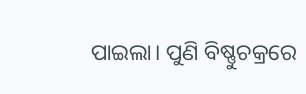ପାଇଲା। ପୁଣି ବିଷ୍ଣୁଚକ୍ରରେ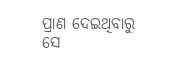ପ୍ରାଣ ଦେଇଥିବାରୁ ସେ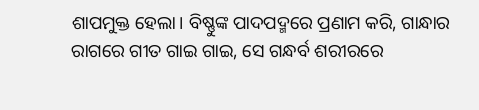ଶାପମୁକ୍ତ ହେଲା। ବିଷ୍ଣୁଙ୍କ ପାଦପଦ୍ମରେ ପ୍ରଣାମ କରି, ଗାନ୍ଧାର ରାଗରେ ଗୀତ ଗାଇ ଗାଇ, ସେ ଗନ୍ଧର୍ବ ଶରୀରରେ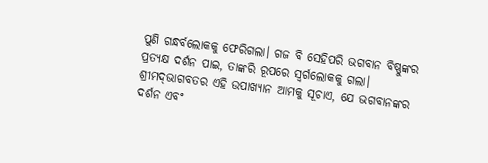ପୁଣି ଗନ୍ଧର୍ବଲୋକକୁ ଫେରିଗଲା। ଗଜ ବି ସେହିପରି ଭଗବାନ ବିଷ୍ଣୁଙ୍କର ପ୍ରତ୍ୟକ୍ଷ ଦର୍ଶନ ପାଇ, ତାଙ୍କରି ରୂପରେ ସ୍ୱର୍ଗଲୋକକୁ ଗଲା। ଶ୍ରୀମଦ୍‌ଭାଗବତର ଏହି ଉପାଖ୍ୟାନ ଆମକୁ ସୂଚାଏ, ଯେ ଭଗବାନଙ୍କର ଦର୍ଶନ ଏବଂ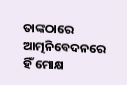ତାଙ୍କଠାରେ ଆତ୍ମନିବେଦନରେ ହିଁ ମୋକ୍ଷ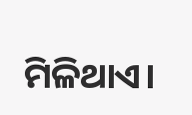ମିଳିଥାଏ।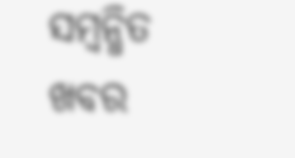ସମ୍ବନ୍ଧିତ ଖବର